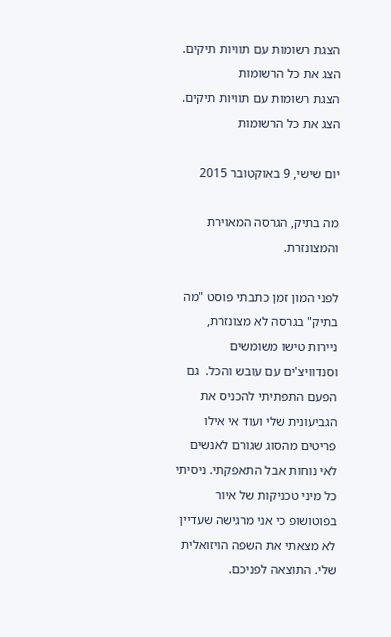הצגת רשומות עם תוויות תיקים. הצג את כל הרשומות
הצגת רשומות עם תוויות תיקים. הצג את כל הרשומות

יום שישי, 9 באוקטובר 2015

מה בתיק, הגרסה המאוירת והמצונזרת.

לפני המון זמן כתבתי פוסט "מה בתיק" בגרסה לא מצונזרת, ניירות טישו משומשים וסנדוויצ'ים עם עובש והכל.  גם הפעם התפתיתי להכניס את הגביעונית שלי ועוד אי אילו פריטים מהסוג שגורם לאנשים לאי נוחות אבל התאפקתי. ניסיתי כל מיני טכניקות של איור בפוטושופ כי אני מרגישה שעדיין לא מצאתי את השפה הויזואלית שלי. התוצאה לפניכם.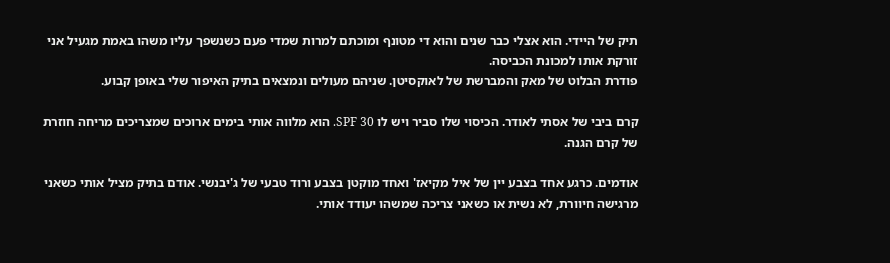תיק של היידי. הוא אצלי כבר שנים והוא די מטונף ומוכתם למרות שמדי פעם כשנשפך עליו משהו באמת מגעיל אני זורקת אותו למכונת הכביסה.
פודרת הבלוט של מאק והמברשת של לאוקסיטן. שניהם מעולים ונמצאים בתיק האיפור שלי באופן קבוע.

קרם ביבי של אסתי לאודר. הכיסוי שלו סביר ויש לו SPF 30. הוא מלווה אותי בימים ארוכים שמצריכים מריחה חוזרת של קרם הגנה.

אודמים. כרגע אחד בצבע יין של איל מקיאז' ואחד מוקטן בצבע ורוד טבעי של ג'יבנשי. אודם בתיק מציל אותי כשאני מרגישה חיוורת, לא נשית או כשאני צריכה שמשהו יעודד אותי.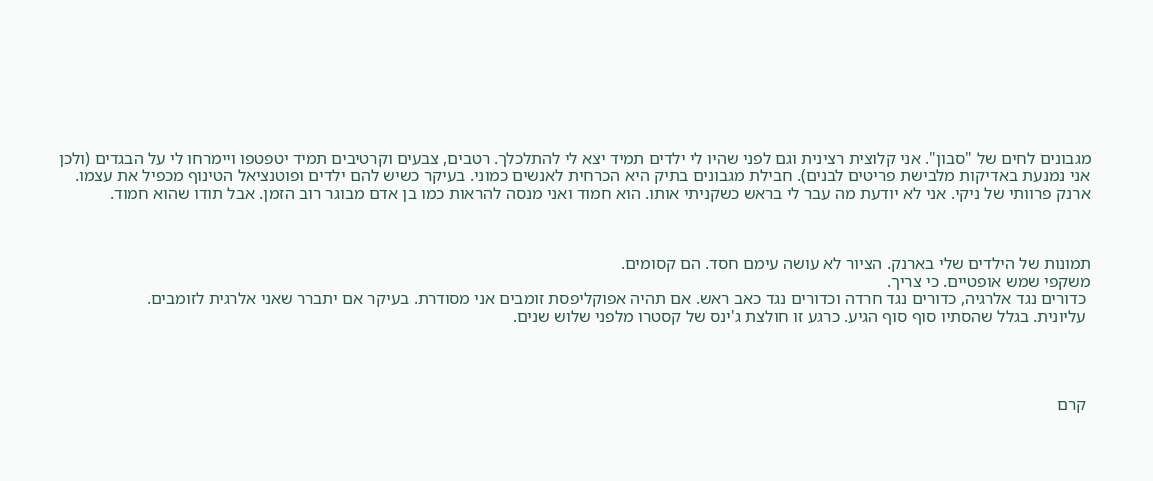מגבונים לחים של "סבון". אני קלוצית רצינית וגם לפני שהיו לי ילדים תמיד יצא לי להתלכלך. רטבים, צבעים וקרטיבים תמיד יטפטפו ויימרחו לי על הבגדים (ולכן אני נמנעת באדיקות מלבישת פריטים לבנים). חבילת מגבונים בתיק היא הכרחית לאנשים כמוני. בעיקר כשיש להם ילדים ופוטנציאל הטינוף מכפיל את עצמו.
ארנק פרוותי של ניקי. אני לא יודעת מה עבר לי בראש כשקניתי אותו. הוא חמוד ואני מנסה להראות כמו בן אדם מבוגר רוב הזמן. אבל תודו שהוא חמוד.



תמונות של הילדים שלי בארנק. הציור לא עושה עימם חסד. הם קסומים.
משקפי שמש אופטיים. כי צריך.
 כדורים נגד אלרגיה, כדורים נגד חרדה וכדורים נגד כאב ראש. אם תהיה אפוקליפסת זומבים אני מסודרת. בעיקר אם יתברר שאני אלרגית לזומבים.
 עליונית. בגלל שהסתיו סוף סוף הגיע. כרגע זו חולצת ג'ינס של קסטרו מלפני שלוש שנים.




 קרם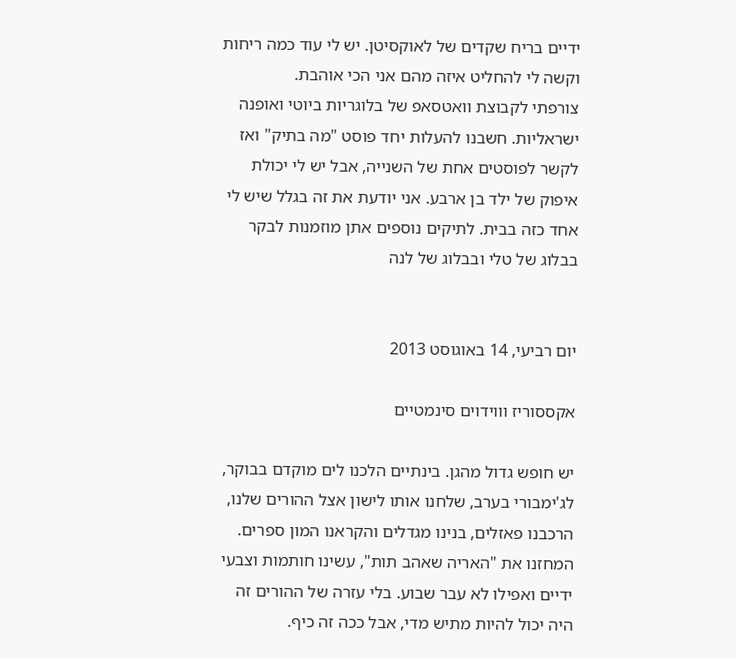ידיים בריח שקדים של לאוקסיטן. יש לי עוד כמה ריחות וקשה לי להחליט איזה מהם אני הכי אוהבת.
צורפתי לקבוצת וואטסאפ של בלוגריות ביוטי ואופנה ישראליות. חשבנו להעלות יחד פוסט "מה בתיק" ואז לקשר לפוסטים אחת של השנייה, אבל יש לי יכולת איפוק של ילד בן ארבע. אני יודעת את זה בגלל שיש לי אחד כזה בבית. לתיקים נוספים אתן מוזמנות לבקר בבלוג של טלי ובבלוג של לנה


יום רביעי, 14 באוגוסט 2013

אקססוריז וווידוים סינמטיים

יש חופש גדול מהגן. בינתיים הלכנו לים מוקדם בבוקר, לג'ימבורי בערב, שלחנו אותו לישון אצל ההורים שלנו, הרכבנו פאזלים, בנינו מגדלים והקראנו המון ספרים. המחזנו את "האריה שאהב תות", עשינו חותמות וצבעי ידיים ואפילו לא עבר שבוע. בלי עזרה של ההורים זה היה יכול להיות מתיש מדי, אבל ככה זה כיף.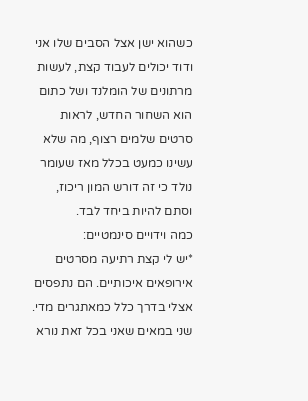כשהוא ישן אצל הסבים שלו אני ודוד יכולים לעבוד קצת, לעשות מרתונים של הומלנד ושל כתום הוא השחור החדש, לראות סרטים שלמים רצוף, מה שלא עשינו כמעט בכלל מאז שעומר נולד כי זה דורש המון ריכוז, וסתם להיות ביחד לבד.
כמה וידויים סינמטיים:
*יש לי קצת רתיעה מסרטים אירופאים איכותיים. הם נתפסים אצלי בדרך כלל כמאתגרים מדי. שני במאים שאני בכל זאת נורא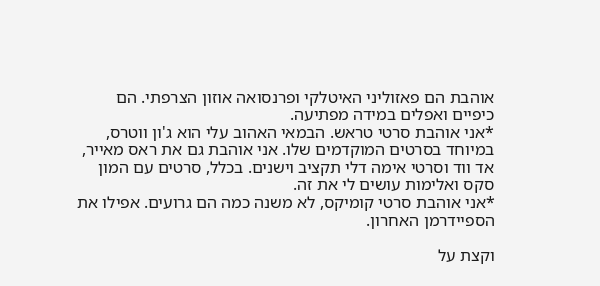אוהבת הם פאזוליני האיטלקי ופרנסואה אוזון הצרפתי. הם כיפיים ואפלים במידה מפתיעה.
*אני אוהבת סרטי טראש. הבמאי האהוב עלי הוא ג'ון ווטרס, במיוחד בסרטים המוקדמים שלו. אני אוהבת גם את ראס מאייר, אד ווד וסרטי אימה דלי תקציב וישנים. בכלל, סרטים עם המון סקס ואלימות עושים לי את זה.
*אני אוהבת סרטי קומיקס, לא משנה כמה הם גרועים. אפילו את הספיידרמן האחרון.

וקצת על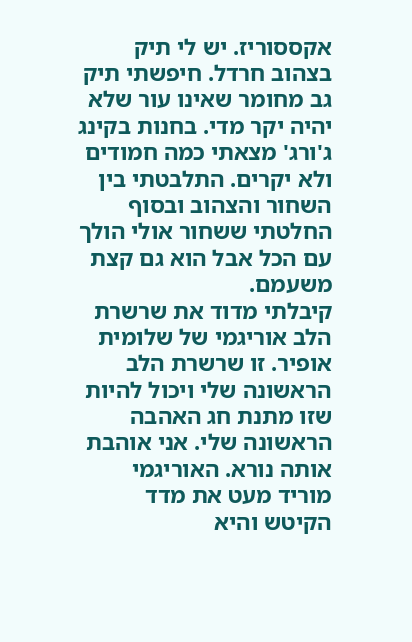אקססוריז. יש לי תיק בצהוב חרדל. חיפשתי תיק גב מחומר שאינו עור שלא יהיה יקר מדי. בחנות בקינג ג'ורג' מצאתי כמה חמודים ולא יקרים. התלבטתי בין השחור והצהוב ובסוף החלטתי ששחור אולי הולך עם הכל אבל הוא גם קצת משעמם.
קיבלתי מדוד את שרשרת הלב אוריגמי של שלומית אופיר. זו שרשרת הלב הראשונה שלי ויכול להיות שזו מתנת חג האהבה הראשונה שלי. אני אוהבת אותה נורא. האוריגמי מוריד מעט את מדד הקיטש והיא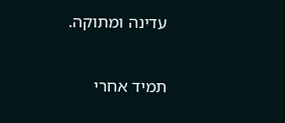עדינה ומתוקה.

תמיד אחרי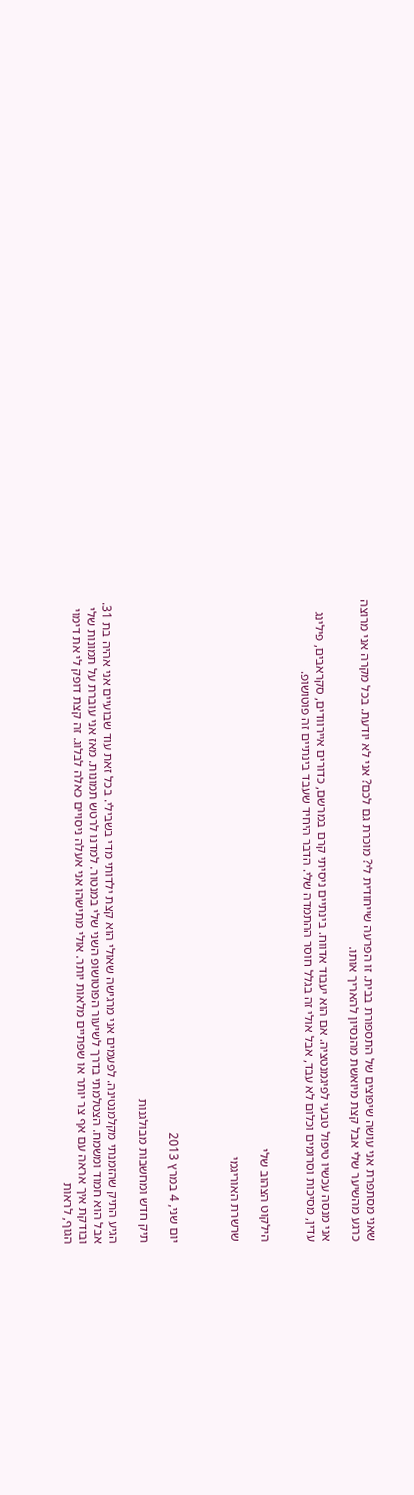שאני מסתפרת אני עושה שיפוצים של התספורת בבית. זו הפרעה שייחודית לי? מוכרת גם לכם? אני לא יודעת. בכל מקרה אני מרוצה כרגע מהשיער שלי אבל קצת מיואשת מהנסיון להאריך אותו.

אני מנסה עכשיו טיפול טבעי לפיגמנטציה. אם הוא יעבוד אדווח. בינתיים ניסיתי קרם במרשם, כדורים איירוודים, סקראבים, פילינג עדין, מסיכות וסרומים וכלום לא עבד, אבל אולי זה בגלל חוסר ההתמדה שלי. הדבר היחיד שעבד בינתיים זה פוטושופ.


הילקוט הצהוב שלי

שרשרת האוריגמי



יום שני, 4 במרץ 2013

תיק חדש ומחשבות מבולגנות

הגיע התיק שהזמנתי מקלמנטינה. לפעמים אני מרגישה שאולי הוא קצת ילדותי מדי בשבילי. בכל זאת עוד שבועיים אני אהיה בת 31. אבל הוא חמוד ומשמח. הצטלמתי בדרך לשיעור הפוטושופ השני שלי במנטור. למדנו לרטש תמונות. מאז אני עוברת על תמונות שלי ובודקת איך אראה עם אף צר יותר או שפתיים מלאות יותר. אולי מתישהו אני אעלה ניסויים כאלה לבלוג. זה קצת דופק לי את דימוי הגוף, לראות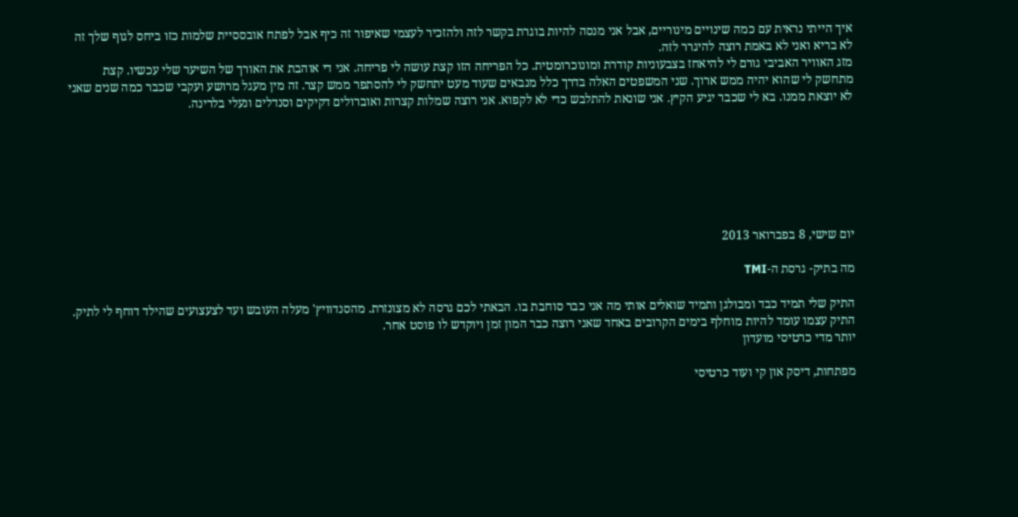איך הייתי נראית עם כמה שינויים מינוריים, אבל אני מנסה להיות בוגרת בקשר לזה ולהזכיר לעצמי שאיפור זה כיף אבל לפתח אובססיית שלמות כזו ביחס לגוף שלך זה לא בריא ואני לא באמת רוצה להיגרר לזה.
מזג האוויר האביבי גורם לי להיאחז בצבעוניות קודרת ומונוכרומטית. כל הפריחה הזו קצת עושה לי פריחה. אני די אוהבת את האורך של השיער שלי עכשיו. קצת מתחשק לי שהוא יהיה ממש ארוך. שני המשפטים האלה בדרך כלל מנבאים שעוד מעט יתחשק לי להסתפר ממש קצר. זה מין מעגל מרושע ועקבי שכבר כמה שנים שאני לא יוצאת ממנו. בא לי שכבר יגיע הקיץ. אני שונאת להתלבש כדי לא לקפוא. אני רוצה שמלות קצרות ואוברולים דקיקים וסנדלים ונעלי בלרינה.







יום שישי, 8 בפברואר 2013

מה בתיק- גרסת ה-TMI

התיק שלי תמיד כבד ומבולגן ותמיד שואלים אותי מה אני כבר סוחבת בו. הבאתי לכם גרסה לא מצונזרת. מהסנדוויץ' מעלה העובש ועד לצעצועים שהילד דוחף לי לתיק. התיק עצמו עומד להיות מוחלף בימים הקרובים באחד שאני רוצה כבר המון זמן ויוקדש לו פוסט אחר.
יותר מדי כרטיסי מועדון

מפתחות, דיסק און קי ועוד כרטיסי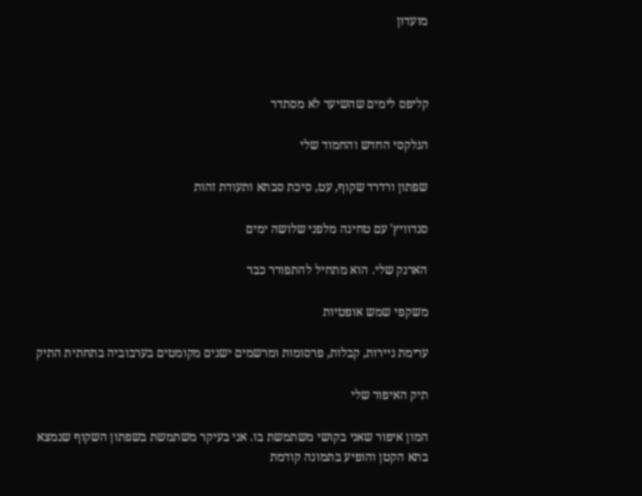מועדון



קליפס לימים שהשיער לא מסתדר

הגלקסי החדש והחמוד שלי

שפתון ורדרד שקוף, עט, סיכת סבתא ותעודת זהות

סנדוויץ' עם טחינה מלפני שלושה ימים

הארנק שלי. הוא מתחיל להתפורר כבר

משקפי שמש אופטיות

ערימת ניירות, קבלות, פרסומות ומרשמים ישנים מקומטים בערבוביה בתחתית התיק

תיק האיפור שלי

המון איפור שאני בקושי משתמשת בו. אני בעיקר משתמשת בשפתון השקוף שנמצא בתא הקטן והופיע בתמונה קודמת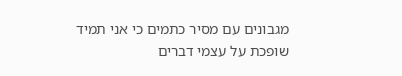מגבונים עם מסיר כתמים כי אני תמיד שופכת על עצמי דברים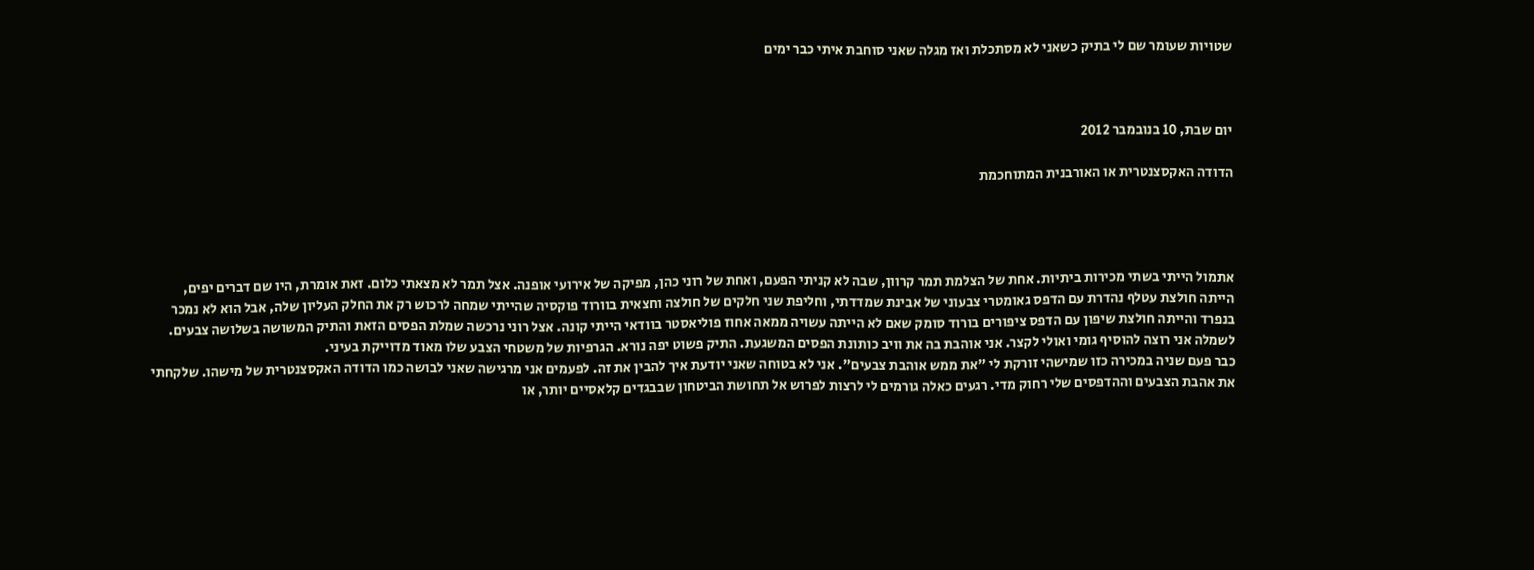שטויות שעומר שם לי בתיק כשאני לא מסתכלת ואז מגלה שאני סוחבת איתי כבר ימים



יום שבת, 10 בנובמבר 2012

הדודה האקסצנטרית או האורבנית המתוחכמת




אתמול הייתי בשתי מכירות ביתיות. אחת של הצלמת תמר קרוון, שבה לא קניתי הפעם, ואחת של רוני כהן, מפיקה של אירועי אופנה. אצל תמר לא מצאתי כלום. זאת אומרת, היו שם דברים יפים, הייתה חולצת עטלף נהדרת עם הדפס גאומטרי צבעוני של אבינת שמדדתי, וחליפת שני חלקים של חולצה וחצאית בוורוד פוקסיה שהייתי שמחה לרכוש רק את החלק העליון שלה, אבל הוא לא נמכר בנפרד והייתה חולצת שיפון עם הדפס ציפורים בורוד סומק שאם לא הייתה עשויה ממאה אחוז פוליאסטר בוודאי הייתי קונה. אצל רוני נרכשה שמלת הפסים הזאת והתיק המשושה בשלושה צבעים. לשמלה אני רוצה להוסיף גומי ואולי לקצר. אני אוהבת בה את וויב כותונת הפסים המשגעת. התיק פשוט יפה נורא. הגרפיות של משטחי הצבע שלו מאוד מדוייקת בעיני.
כבר פעם שניה במכירה כזו שמישהי זורקת לי "את ממש אוהבת צבעים". אני לא בטוחה שאני יודעת איך להבין את זה. לפעמים אני מרגישה שאני לבושה כמו הדודה האקסצנטרית של מישהו. שלקחתי את אהבת הצבעים וההדפסים שלי רחוק מדי. רגעים כאלה גורמים לי לרצות לפרוש אל תחושת הביטחון שבבגדים קלאסיים יותר, או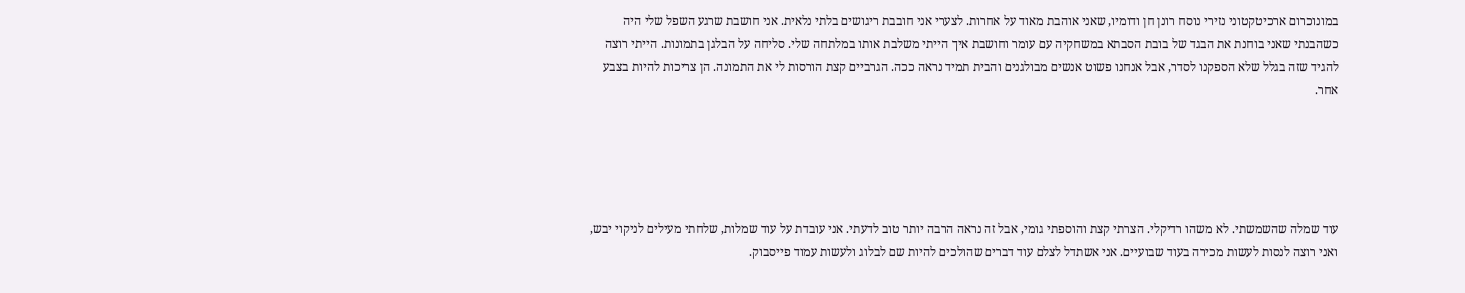במונוכרום ארכיטקטוני נזירי נוסח רונן חן ודומיו, שאני אוהבת מאוד על אחרות. לצערי אני חובבת ריגושים בלתי נלאית. אני חושבת שרגע השפל שלי היה כשהבנתי שאני בוחנת את הבגד של בובת הסבתא במשחקיה עם עומר וחושבת איך הייתי משלבת אותו במלתחה שלי. סליחה על הבלגן בתמונות. הייתי רוצה להגיד שזה בגלל שלא הספקנו לסדר, אבל אנחנו פשוט אנשים מבולגנים והבית תמיד נראה ככה. הגרביים קצת הורסות לי את התמונה. הן צריכות להיות בצבע אחר.





עוד שמלה שהשמשתי. לא משהו רדיקלי. הצרתי קצת והוספתי גומי, אבל זה נראה הרבה יותר טוב לדעתי. אני עובדת על עוד שמלות, שלחתי מעילים לניקוי יבש, ואני רוצה לנסות לעשות מכירה בעוד שבועיים. אני אשתדל לצלם עוד דברים שהולכים להיות שם לבלוג ולעשות עמוד פייסבוק.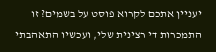יעניין אתכם לקרוא פוסט על בשמים? זו התמכרות די רצינית שלי, ועכשיו התאהבתי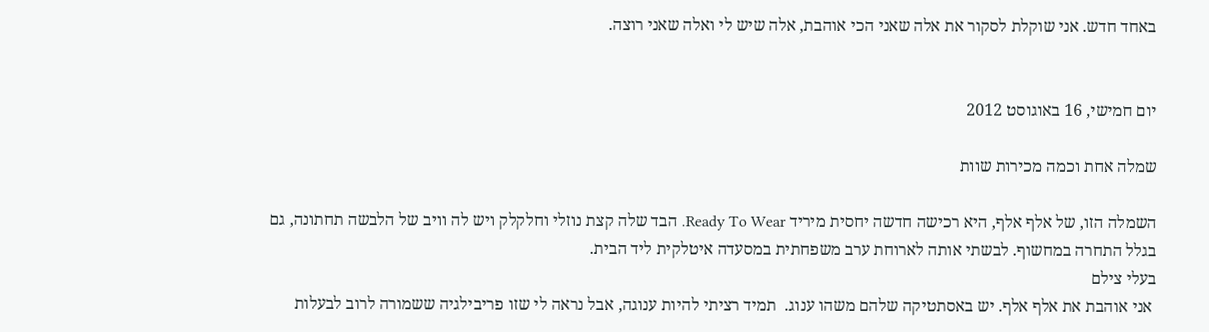באחד חדש. אני שוקלת לסקור את אלה שאני הכי אוהבת, אלה שיש לי ואלה שאני רוצה.


יום חמישי, 16 באוגוסט 2012

שמלה אחת וכמה מכירות שוות

השמלה הזו, של אלף אלף, היא רכישה חדשה יחסית מיריד Ready To Wear. הבד שלה קצת נוזלי וחלקלק ויש לה וויב של הלבשה תחתונה, גם בגלל התחרה במחשוף. לבשתי אותה לארוחת ערב משפחתית במסעדה איטלקית ליד הבית.
בעלי צילם
 אני אוהבת את אלף אלף. יש באסתטיקה שלהם משהו ענוג.  תמיד רציתי להיות ענוגה, אבל נראה לי שזו פריבילגיה ששמורה לרוב לבעלות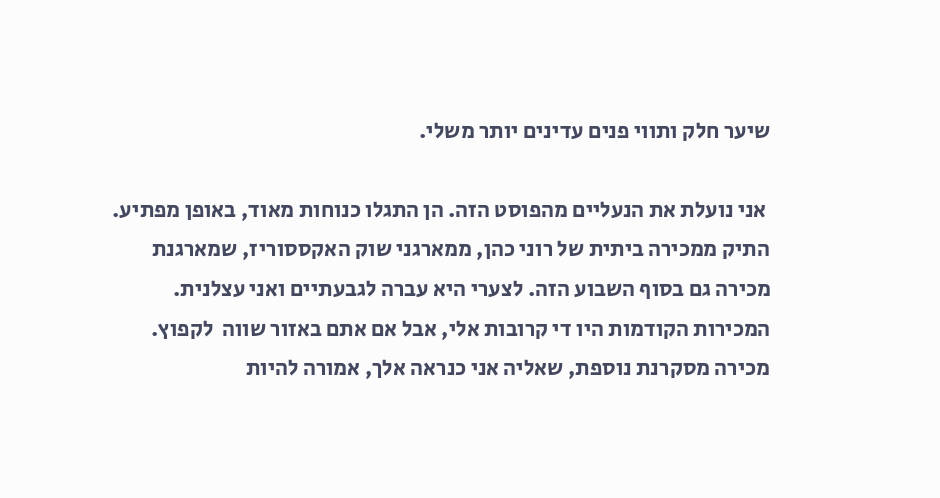שיער חלק ותווי פנים עדינים יותר משלי.

 אני נועלת את הנעליים מהפוסט הזה. הן התגלו כנוחות מאוד, באופן מפתיע. התיק ממכירה ביתית של רוני כהן, ממארגני שוק האקססוריז, שמארגנת מכירה גם בסוף השבוע הזה. לצערי היא עברה לגבעתיים ואני עצלנית. המכירות הקודמות היו די קרובות אלי, אבל אם אתם באזור שווה  לקפוץ. מכירה מסקרנת נוספת, שאליה אני כנראה אלך, אמורה להיות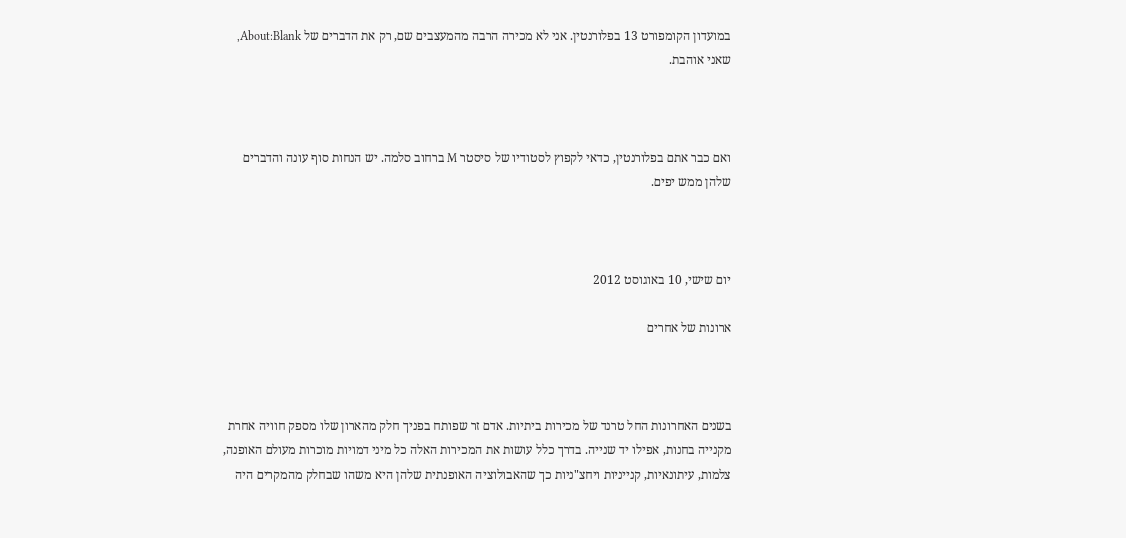במועדון הקומפורט 13 בפלורנטין. אני לא מכירה הרבה מהמעצבים שם, רק את הדברים של About:Blank, שאני אוהבת.



ואם כבר אתם בפלורנטין, כדאי לקפוץ לסטודיו של סיסטר M ברחוב סלמה. יש הנחות סוף עונה והדברים שלהן ממש יפים.



יום שישי, 10 באוגוסט 2012

ארונות של אחרים



בשנים האחרונות החל טרנד של מכירות ביתיות. אדם זר שפותח בפניך חלק מהארון שלו מספק חוויה אחרת מקנייה בחנות, אפילו יד שנייה. בדרך כלל עושות את המכירות האלה כל מיני דמויות מוכרות מעולם האופנה, צלמות, עיתונאיות, קנייניות ויחצ"ניות כך שהאבולוציה האופנתית שלהן היא משהו שבחלק מהמקרים היה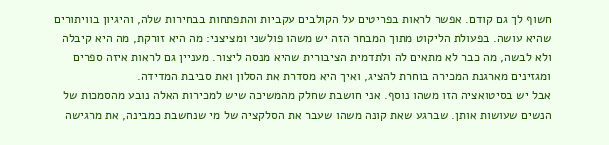חשוף לך גם קודם. אפשר לראות בפריטים על הקולבים עקביות והתפתחות בבחירות שלה, והיגיון בוויתורים שהיא עושה. בפעולת הליקוט מתוך המבחר הזה יש משהו פולשני ומציצני: מה היא זורקת, מה היא קיבלה ולא לבשה, מה כבר לא מתאים לה ולתדמית הציבורית שהיא מנסה ליצור. מעניין גם לראות איזה ספרים ומגזינים מארגנת המכירה בוחרת להציג, ואיך היא מסדרת את הסלון ואת סביבת המדידה.
אבל יש בסיטואציה הזו משהו נוסף. אני חושבת שחלק מהמשיכה שיש למכירות האלה נובע מהסמכות של הנשים שעושות אותן. שברגע שאת קונה משהו שעבר את הסלקציה של מי שנחשבת כמבינה, את מרגישה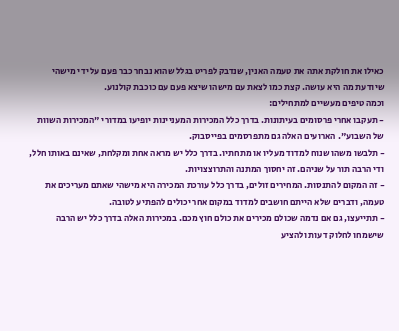כאילו את חולקת אתה את טעמה האנין, שנדבק לפריט בגלל שהוא נבחר כבר פעם על ידי מישהי שיודעת מה היא עושה. קצת כמו לצאת עם מישהו שיצא פעם עם כוכבת קולנוע.
וכמה טיפים מעשיים למתחילים:
- תעקבו אחרי פרסומים בעיתונות. בדרך כלל המכירות המעניינות יופיעו במדורי "המכירות השוות של השבוע". הארועים האלה גם מתפרסמים בפייסבוק.
- תלבשו משהו שנוח למדוד מעליו או מתחתיו. בדרך כלל יש מראה אחת ומקלחת, שאינם באותו חלל, ודי הרבה תור על שניהם. זה יחסוך המתנה והתרוצצויות.
- זה המקום להתנסות. המחירים זולים, בדרך כלל עורכת המכירה היא מישהי שאתם מעריכים את טעמה, ודברים שלא הייתם חושבים למדוד במקום אחר יכולים להפתיע לטובה.
- תתייעצו, גם אם נדמה שכולם מכירים את כולם חוץ מכם. במכירות האלה בדרך כלל יש הרבה שישמחו לחלוק דעות ולהציע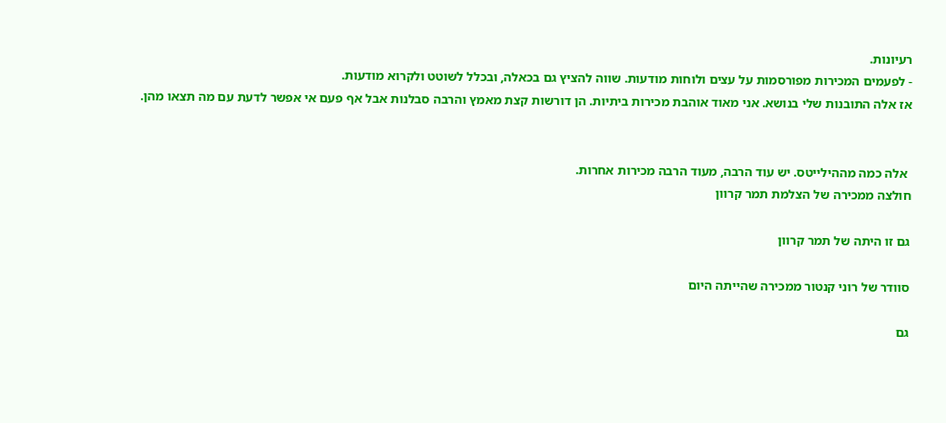רעיונות.
- לפעמים המכירות מפורסמות על עצים ולוחות מודעות. שווה להציץ גם בכאלה, ובכלל לשוטט ולקרוא מודעות.
אז אלה התובנות שלי בנושא. אני מאוד אוהבת מכירות ביתיות. הן דורשות קצת מאמץ והרבה סבלנות אבל אף פעם אי אפשר לדעת עם מה תצאו מהן.


 אלה כמה מההילייטס. יש עוד הרבה, מעוד הרבה מכירות אחרות.
חולצה ממכירה של הצלמת תמר קרוון

גם זו היתה של תמר קרוון

סוודר של רוני קנטור ממכירה שהייתה היום

גם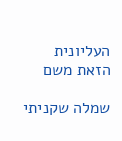העליונית הזאת משם

שמלה שקניתי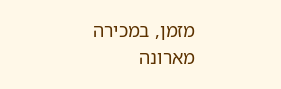מזמן, במכירה מארונה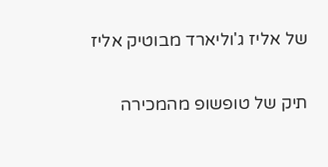של אליז ג'וליארד מבוטיק אליז

תיק של טופשופ מהמכירה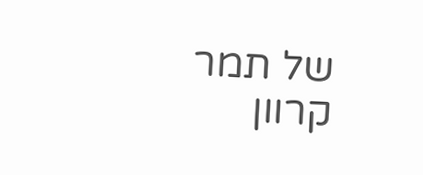של תמר קרוון